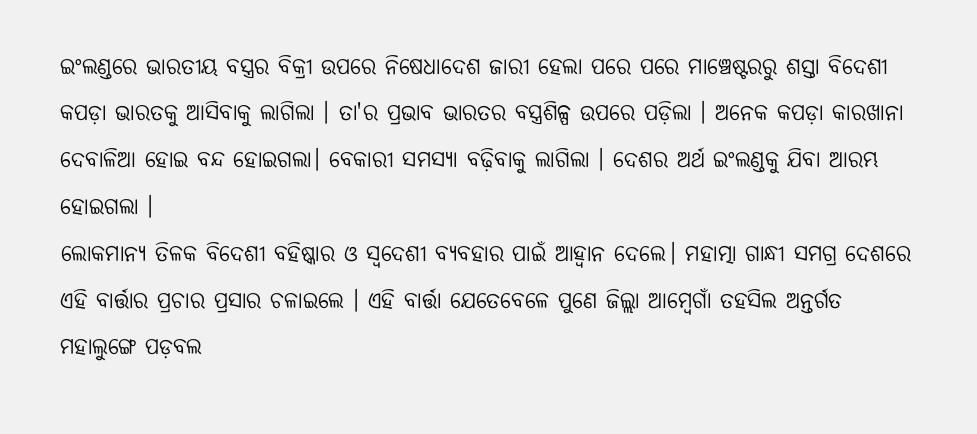ଇଂଲଣ୍ଡରେ ଭାରତୀୟ ବସ୍ତ୍ରର ବିକ୍ରୀ ଉପରେ ନିଷେଧାଦେଶ ଜାରୀ ହେଲା ପରେ ପରେ ମାଞ୍ଚେଷ୍ଟରରୁ ଶସ୍ତା ବିଦେଶୀ କପଡ଼ା ଭାରତକୁ ଆସିବାକୁ ଲାଗିଲା । ତା'ର ପ୍ରଭାବ ଭାରତର ବସ୍ତ୍ରଶିଳ୍ପ ଉପରେ ପଡ଼ିଲା । ଅନେକ କପଡ଼ା କାରଖାନା ଦେବାଳିଆ ହୋଇ ବନ୍ଦ ହୋଇଗଲା। ବେକାରୀ ସମସ୍ୟା ବଢ଼ିବାକୁ ଲାଗିଲା । ଦେଶର ଅର୍ଥ ଇଂଲଣ୍ଡକୁ ଯିବା ଆରମ୍ଭ ହୋଇଗଲା ।
ଲୋକମାନ୍ୟ ତିଳକ ବିଦେଶୀ ବହିଷ୍କାର ଓ ସ୍ୱଦେଶୀ ବ୍ୟବହାର ପାଇଁ ଆହ୍ବାନ ଦେଲେ। ମହାତ୍ମା ଗାନ୍ଧୀ ସମଗ୍ର ଦେଶରେ ଏହି ବାର୍ତ୍ତାର ପ୍ରଚାର ପ୍ରସାର ଚଳାଇଲେ । ଏହି ବାର୍ତ୍ତା ଯେତେବେଳେ ପୁଣେ ଜିଲ୍ଲା ଆମ୍ବେଗାଁ ତହସିଲ ଅନ୍ତର୍ଗତ ମହାଲୁଙ୍ଗେ ପଡ଼ବଲ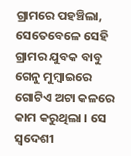ଗ୍ରାମରେ ପହଞ୍ଚିଲା, ସେତେବେଳେ ସେହି ଗ୍ରାମର ଯୁବକ ବାବୁ ଗେନୁ ମୁମ୍ବାଇରେ ଗୋଟିଏ ଅଟା କଳରେ କାମ କରୁଥିଲା । ସେ ସ୍ୱଦେଶୀ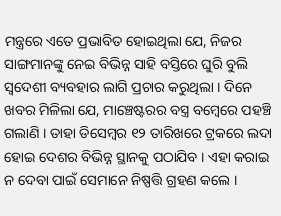ମନ୍ତ୍ରରେ ଏତେ ପ୍ରଭାବିତ ହୋଇଥିଲା ଯେ, ନିଜର ସାଙ୍ଗମାନଙ୍କୁ ନେଇ ବିଭିନ୍ନ ସାହି ବସ୍ତିରେ ଘୁରି ବୁଲି ସ୍ୱଦେଶୀ ବ୍ୟବହାର ଲାଗି ପ୍ରଚାର କରୁଥିଲା । ଦିନେ ଖବର ମିଳିଲା ଯେ, ମାଞ୍ଚେଷ୍ଟରର ବସ୍ତ୍ର ବମ୍ବେରେ ପହଞ୍ଚି ଗଲାଣି । ତାହା ଡିସେମ୍ବର ୧୨ ତାରିଖରେ ଟ୍ରକରେ ଲଦା ହୋଇ ଦେଶର ବିଭିନ୍ନ ସ୍ଥାନକୁ ପଠାଯିବ । ଏହା କରାଇ ନ ଦେବା ପାଇଁ ସେମାନେ ନିଷ୍ପତ୍ତି ଗ୍ରହଣ କଲେ ।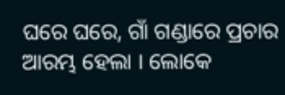ଘରେ ଘରେ, ଗାଁ ଗଣ୍ଡାରେ ପ୍ରଚାର ଆରମ୍ଭ ହେଲା । ଲୋକେ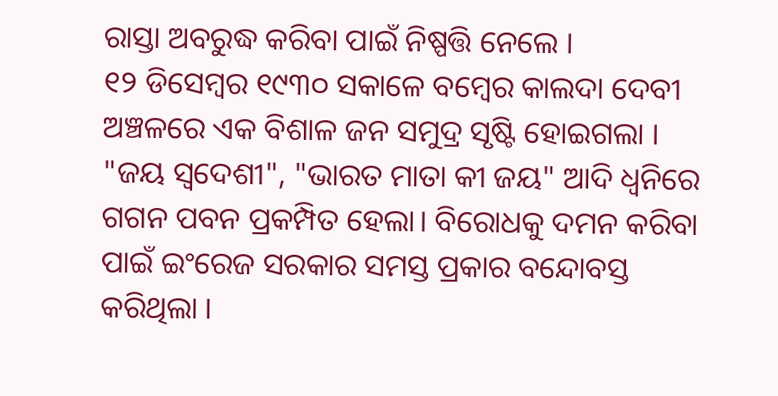ରାସ୍ତା ଅବରୁଦ୍ଧ କରିବା ପାଇଁ ନିଷ୍ପତ୍ତି ନେଲେ ।
୧୨ ଡିସେମ୍ବର ୧୯୩୦ ସକାଳେ ବମ୍ବେର କାଲଦା ଦେବୀ ଅଞ୍ଚଳରେ ଏକ ବିଶାଳ ଜନ ସମୁଦ୍ର ସୃଷ୍ଟି ହୋଇଗଲା । "ଜୟ ସ୍ୱଦେଶୀ", "ଭାରତ ମାତା କୀ ଜୟ" ଆଦି ଧ୍ୱନିରେ ଗଗନ ପବନ ପ୍ରକମ୍ପିତ ହେଲା। ବିରୋଧକୁ ଦମନ କରିବା ପାଇଁ ଇଂରେଜ ସରକାର ସମସ୍ତ ପ୍ରକାର ବନ୍ଦୋବସ୍ତ କରିଥିଲା ।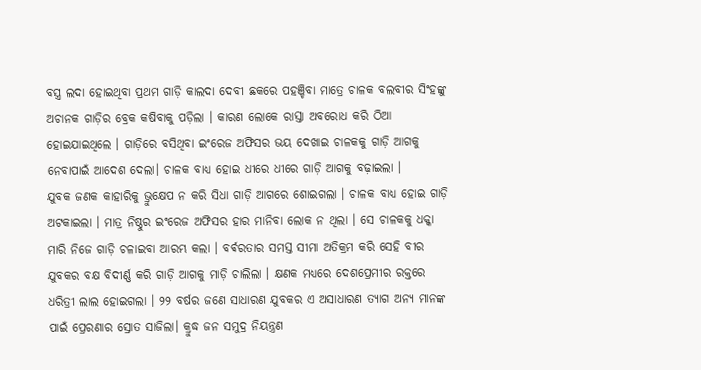ବସ୍ତ୍ର ଲଦା ହୋଇଥିବା ପ୍ରଥମ ଗାଡ଼ି କାଲଦା ଦେବୀ ଛକରେ ପହଞ୍ଚିବା ମାତ୍ରେ ଚାଳକ ବଲବୀର ସିଂହଙ୍କୁ ଅଚାନକ ଗାଡ଼ିର ବ୍ରେକ କଷିବାକୁ ପଡ଼ିଲା । କାରଣ ଲୋକେ ରାସ୍ତା ଅବରୋଧ କରି ଠିଆ ହୋଇଯାଇଥିଲେ । ଗାଡ଼ିରେ ବସିଥିବା ଇଂରେଜ ଅଫିସର ଭୟ ଦେଖାଇ ଚାଳକକୁ ଗାଡ଼ି ଆଗକୁ ନେବାପାଇଁ ଆଦେଶ ଦେଲା। ଚାଳକ ବାଧ୍ୟ ହୋଇ ଧୀରେ ଧୀରେ ଗାଡ଼ି ଆଗକୁ ବଢ଼ାଇଲା ।
ଯୁବକ ଜଣକ କାହାରିକୁ ଭ୍ରୁକ୍ଷେପ ନ କରି ସିଧା ଗାଡ଼ି ଆଗରେ ଶୋଇଗଲା । ଚାଳକ ବାଧ୍ୟ ହୋଇ ଗାଡ଼ି ଅଟକାଇଲା । ମାତ୍ର ନିଷ୍ଠୁର ଇଂରେଜ ଅଫିସର ହାର ମାନିବା ଲୋକ ନ ଥିଲା । ସେ ଚାଳକକୁ ଧକ୍କା ମାରି ନିଜେ ଗାଡ଼ି ଚଳାଇବା ଆରମ୍ଭ କଲା । ବର୍ଵରତାର ସମସ୍ତ ସୀମା ଅତିକ୍ରମ କରି ସେହି ବୀର ଯୁବକର ବକ୍ଷ ବିଦୀର୍ଣ୍ଣ କରି ଗାଡ଼ି ଆଗକୁ ମାଡ଼ି ଚାଲିଲା । କ୍ଷଣକ ମଧ୍ୟରେ ଦେଶପ୍ରେମୀର ରକ୍ତରେ ଧରିତ୍ରୀ ଲାଲ ହୋଇଗଲା । ୨୨ ବର୍ଷର ଜଣେ ସାଧାରଣ ଯୁବକର ଏ ଅସାଧାରଣ ତ୍ୟାଗ ଅନ୍ୟ ମାନଙ୍କ ପାଇଁ ପ୍ରେରଣାର ସ୍ରୋତ ସାଜିଲା। କ୍ରୁଦ୍ଧ ଜନ ସମୁଦ୍ର ନିୟନ୍ତ୍ରଣ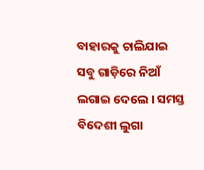ବାହାରକୁ ଚାଲିଯାଇ ସବୁ ଗାଡ଼ିରେ ନିଆଁ ଲଗାଇ ଦେଲେ । ସମସ୍ତ ବିଦେଶୀ ଲୁଗା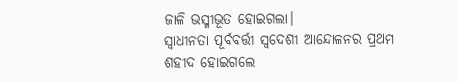ଜାଳି ଭସ୍ମୀଭୂତ ହୋଇଗଲା।
ସ୍ୱାଧୀନତା ପୂର୍ବବର୍ତ୍ତୀ ସ୍ୱଦେଶୀ ଆନ୍ଦୋଳନର ପ୍ରଥମ ଶହୀଦ ହୋଇଗଲେ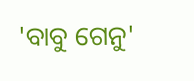'ବାବୁ ଗେନୁ'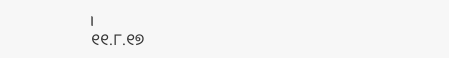।
୧୧.୮.୧୭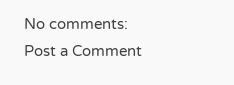No comments:
Post a Comment